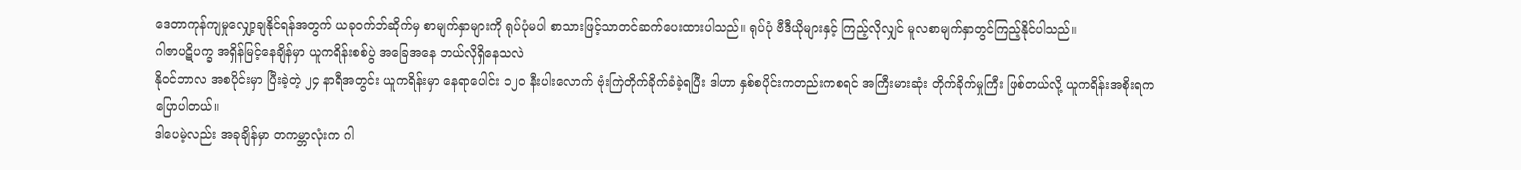ဒေတာကုန်ကျမှုလျှော့ချနိုင်ရန်အတွက် ယခုဝက်ဘ်ဆိုက်မှ စာမျက်နှာများကို ရုပ်ပုံမပါ စာသားဖြင့်သာတင်ဆက်ပေးထားပါသည်။ ရုပ်ပုံ ဗီဒီယိုများနှင့် ကြည့်လိုလျှင် မူလစာမျက်နှာတွင်ကြည့်နိုင်ပါသည်။
ဂါဇာပဋိပက္ခ အရှိန်မြင့်နေချိန်မှာ ယူကရိန်းစစ်ပွဲ အခြေအနေ ဘယ်လိုရှိနေသလဲ
နိုဝင်ဘာလ အစပိုင်းမှာ ပြီးခဲ့တဲ့ ၂၄ နာရီအတွင်း ယူကရိန်းမှာ နေရာပေါင်း ၁၂၀ နီးပါးလောက် ဗုံးကြဲတိုက်ခိုက်ခံခဲ့ရပြီး ဒါဟာ နှစ်စပိုင်းကတည်းကစရင် အကြီးမားဆုံး တိုက်ခိုက်မှုကြီး ဖြစ်တယ်လို့ ယူကရိန်းအစိုးရက ပြောပါတယ်။
ဒါပေမဲ့လည်း အခုချိန်မှာ တကမ္ဘာလုံးက ဂါ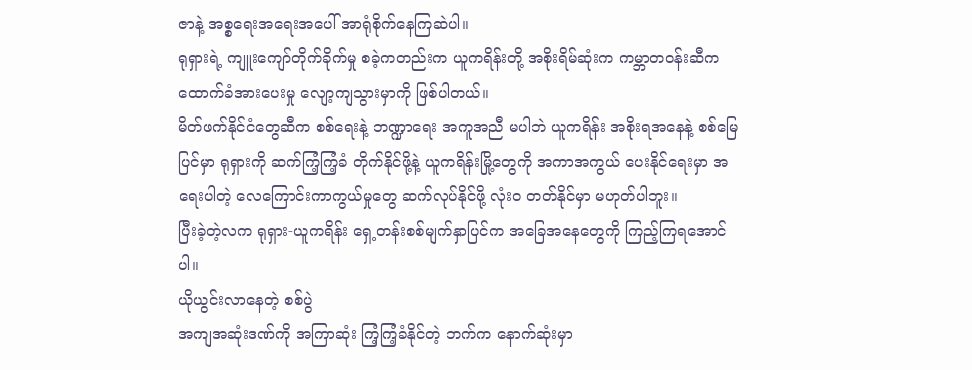ဇာနဲ့ အစ္စရေးအရေးအပေါ် အာရုံစိုက်နေကြဆဲပါ။
ရုရှားရဲ့ ကျူးကျော်တိုက်ခိုက်မှု စခဲ့ကတည်းက ယူကရိန်းတို့ အစိုးရိမ်ဆုံးက ကမ္ဘာတဝန်းဆီက ထောက်ခံအားပေးမှု လျော့ကျသွားမှာကို ဖြစ်ပါတယ်။
မိတ်ဖက်နိုင်ငံတွေဆီက စစ်ရေးနဲ့ ဘဏ္ဍာရေး အကူအညီ မပါဘဲ ယူကရိန်း အစိုးရအနေနဲ့ စစ်မြေပြင်မှာ ရုရှားကို ဆက်ကြံ့ကြံ့ခံ တိုက်နိုင်ဖို့နဲ့ ယူကရိန်းမြို့တွေကို အကာအကွယ် ပေးနိုင်ရေးမှာ အရေးပါတဲ့ လေကြောင်းကာကွယ်မှုတွေ ဆက်လုပ်နိုင်ဖို့ လုံးဝ တတ်နိုင်မှာ မဟုတ်ပါဘူး။
ပြီးခဲ့တဲ့လက ရုရှား-ယူကရိန်း ရှေ့တန်းစစ်မျက်နှာပြင်က အခြေအနေတွေကို ကြည့်ကြရအောင်ပါ။
ယိုယွင်းလာနေတဲ့ စစ်ပွဲ
အကျအဆုံးဒဏ်ကို အကြာဆုံး ကြံ့ကြံ့ခံနိုင်တဲ့ ဘက်က နောက်ဆုံးမှာ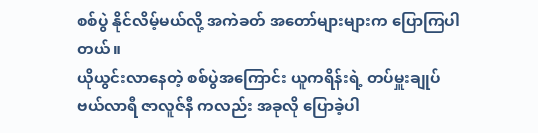စစ်ပွဲ နိုင်လိမ့်မယ်လို့ အကဲခတ် အတော်များများက ပြောကြပါတယ်။
ယိုယွင်းလာနေတဲ့ စစ်ပွဲအကြောင်း ယူကရိန်းရဲ့ တပ်မှူးချုပ် ဗယ်လာရီ ဇာလူဇ်နီ ကလည်း အခုလို ပြောခဲ့ပါ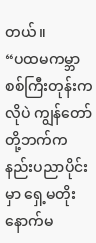တယ်။
“ပထမကမ္ဘာစစ်ကြီးတုန်းကလိုပဲ ကျွန်တော်တို့ဘက်က နည်းပညာပိုင်းမှာ ရှေ့မတိုးနောက်မ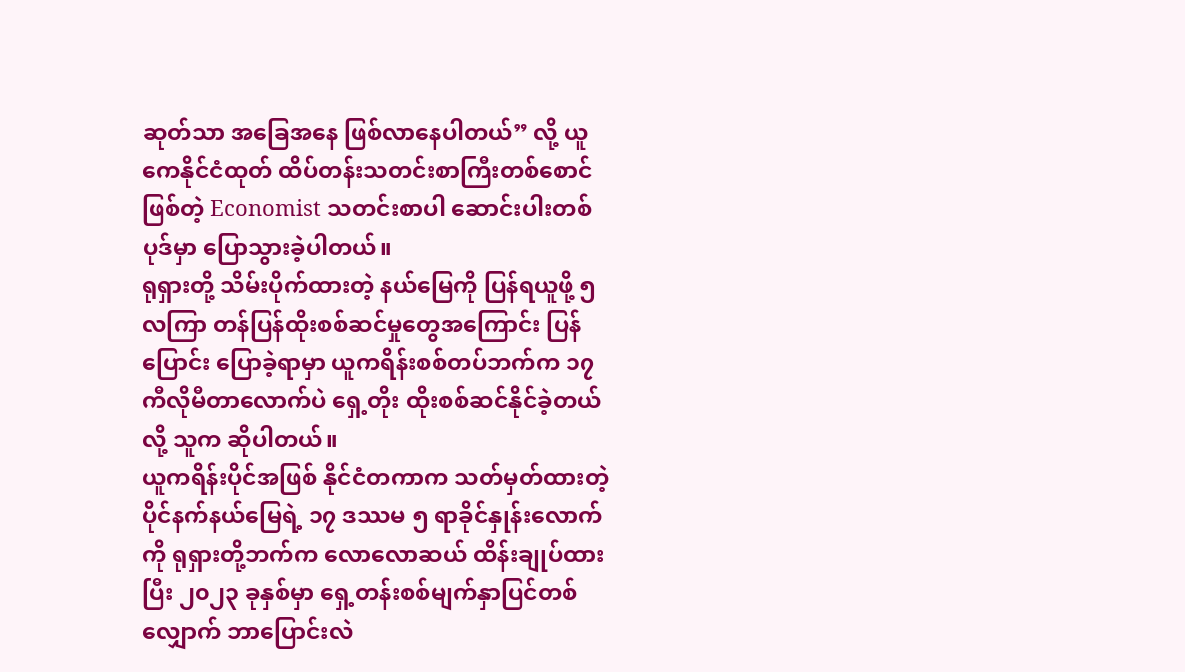ဆုတ်သာ အခြေအနေ ဖြစ်လာနေပါတယ်” လို့ ယူကေနိုင်ငံထုတ် ထိပ်တန်းသတင်းစာကြီးတစ်စောင်ဖြစ်တဲ့ Economist သတင်းစာပါ ဆောင်းပါးတစ်ပုဒ်မှာ ပြောသွားခဲ့ပါတယ်။
ရုရှားတို့ သိမ်းပိုက်ထားတဲ့ နယ်မြေကို ပြန်ရယူဖို့ ၅ လကြာ တန်ပြန်ထိုးစစ်ဆင်မှုတွေအကြောင်း ပြန်ပြောင်း ပြောခဲ့ရာမှာ ယူကရိန်းစစ်တပ်ဘက်က ၁၇ ကီလိုမီတာလောက်ပဲ ရှေ့တိုး ထိုးစစ်ဆင်နိုင်ခဲ့တယ်လို့ သူက ဆိုပါတယ်။
ယူကရိန်းပိုင်အဖြစ် နိုင်ငံတကာက သတ်မှတ်ထားတဲ့ ပိုင်နက်နယ်မြေရဲ့ ၁၇ ဒဿမ ၅ ရာခိုင်နှုန်းလောက်ကို ရုရှားတို့ဘက်က လောလောဆယ် ထိန်းချုပ်ထားပြီး ၂၀၂၃ ခုနှစ်မှာ ရှေ့တန်းစစ်မျက်နှာပြင်တစ်လျှောက် ဘာပြောင်းလဲ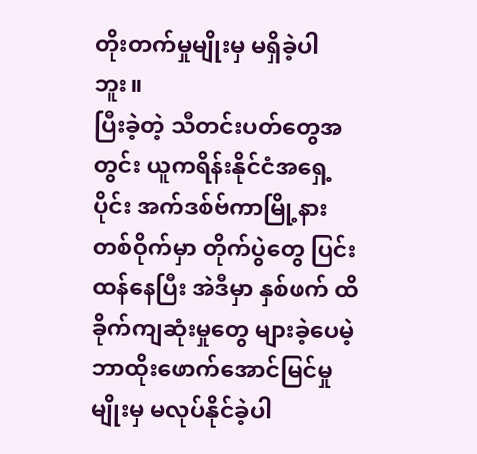တိုးတက်မှုမျိုးမှ မရှိခဲ့ပါဘူး။
ပြီးခဲ့တဲ့ သီတင်းပတ်တွေအတွင်း ယူကရိန်းနိုင်ငံအရှေ့ပိုင်း အက်ဒစ်ဗ်ကာမြို့နားတစ်ဝိုက်မှာ တိုက်ပွဲတွေ ပြင်းထန်နေပြီး အဲဒီမှာ နှစ်ဖက် ထိခိုက်ကျဆုံးမှုတွေ များခဲ့ပေမဲ့ ဘာထိုးဖောက်အောင်မြင်မှုမျိုးမှ မလုပ်နိုင်ခဲ့ပါ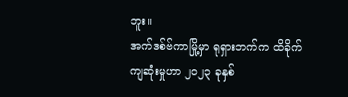ဘူး။
အက်ဒစ်ဗ်ကာမြို့မှာ ရုရှားဘက်က ထိခိုက်ကျဆုံးမှုဟာ ၂၀၂၃ ခုနှစ်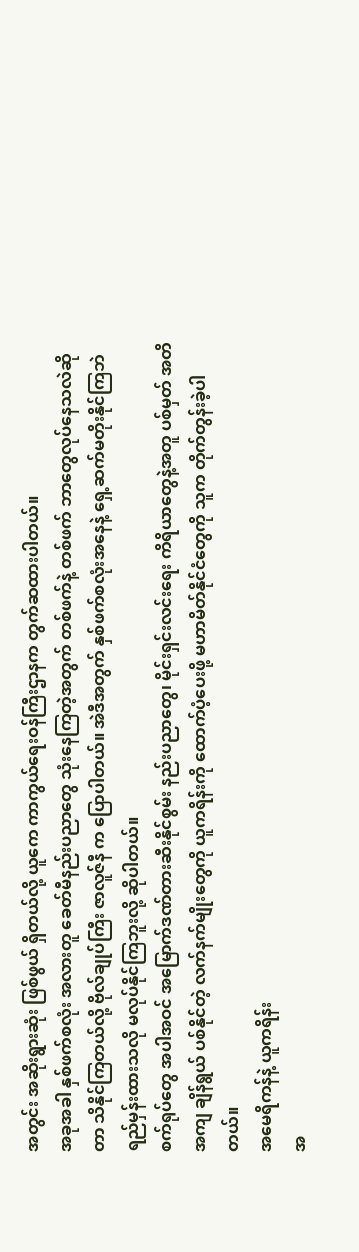အတွင်း အဆိုးရွားဆုံး ဖြစ်ဖွယ် ရှိတယ်လို့ ယူကေ ကာကွယ်ရေးဝန်ကြီးဌာနက တွက်ဆထားပါတယ်။
အခုအခါ နှစ်ဖက်စလုံး အလားတူ ခေတ်မီနည်းပညာတွေ သုံးနေကြတဲ့အတွက် တစ်ဖက်နဲ့ တစ်ဖက် ဘာတွေလုပ်နေသလဲဆိုတာ သိနိုင်ကြတယ်လို့ ဗိုလ်ချုပ်ကြီး ဇာလူဇ်နီ က ပြောပါတယ်။ အဲဒီအတွက် နှစ်ဖက်စလုံးအနေနဲ့ ရှေ့ဆက်မတိုးနိုင်ကြဘဲ ရည်မှန်းထားသလို မလုပ်နိုင်ကြဘူးလို့ ဆိုပါတယ်။
စက်ရုပ်တွေ အပါအဝင် အမြောက်ဒဏ်တားဆီးနိုင်စွမ်း နည်းပညာတွေ၊ မိုင်းရှင်းလင်းရေး ကိရိယာတွေနဲ့အတူ ပစ်မှတ် အတိအကျ ချိန်ရွယ် ပစ်နိုင်တဲ့ လက်နက်မျိုးတွေကို ယူကရိန်းကို ထောက်ပံ့ပေးဖို့ မဟာမိတ်နိုင်ငံတွေကို သူက တိုက်တွန်းခဲ့ပါတယ်။
အမေရိကန်နဲ့ ယူကရိန်း
အ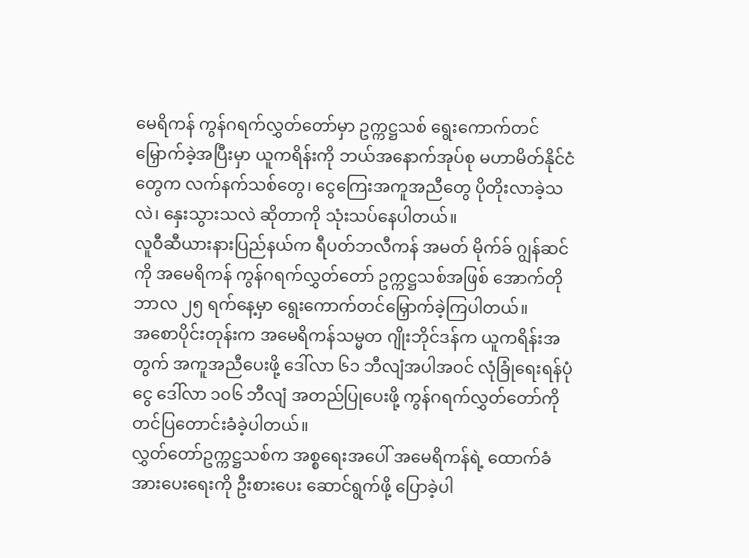မေရိကန် ကွန်ဂရက်လွှတ်တော်မှာ ဥက္ကဋ္ဌသစ် ရွေးကောက်တင်မြှောက်ခဲ့အပြီးမှာ ယူကရိန်းကို ဘယ်အနောက်အုပ်စု မဟာမိတ်နိုင်ငံတွေက လက်နက်သစ်တွေ၊ ငွေကြေးအကူအညီတွေ ပိုတိုးလာခဲ့သလဲ၊ နှေးသွားသလဲ ဆိုတာကို သုံးသပ်နေပါတယ်။
လူဝီဆီယားနားပြည်နယ်က ရီပတ်ဘလီကန် အမတ် မိုက်ခ် ဂျွန်ဆင်ကို အမေရိကန် ကွန်ဂရက်လွှတ်တော် ဥက္ကဋ္ဌသစ်အဖြစ် အောက်တိုဘာလ ၂၅ ရက်နေ့မှာ ရွေးကောက်တင်မြှောက်ခဲ့ကြပါတယ်။
အစောပိုင်းတုန်းက အမေရိကန်သမ္မတ ဂျိုးဘိုင်ဒန်က ယူကရိန်းအတွက် အကူအညီပေးဖို့ ဒေါ်လာ ၆၁ ဘီလျံအပါအဝင် လုံခြုံရေးရန်ပုံငွေ ဒေါ်လာ ၁၀၆ ဘီလျံ အတည်ပြုပေးဖို့ ကွန်ဂရက်လွှတ်တော်ကို တင်ပြတောင်းခံခဲ့ပါတယ်။
လွှတ်တော်ဥက္ကဋ္ဌသစ်က အစ္စရေးအပေါ် အမေရိကန်ရဲ့ ထောက်ခံအားပေးရေးကို ဦးစားပေး ဆောင်ရွက်ဖို့ ပြောခဲ့ပါ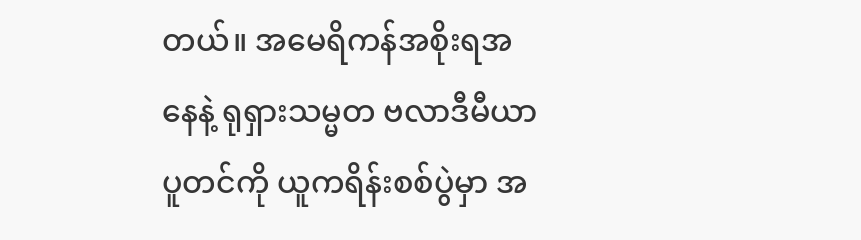တယ်။ အမေရိကန်အစိုးရအနေနဲ့ ရုရှားသမ္မတ ဗလာဒီမီယာ ပူတင်ကို ယူကရိန်းစစ်ပွဲမှာ အ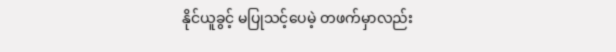နိုင်ယူခွင့် မပြုသင့်ပေမဲ့ တဖက်မှာလည်း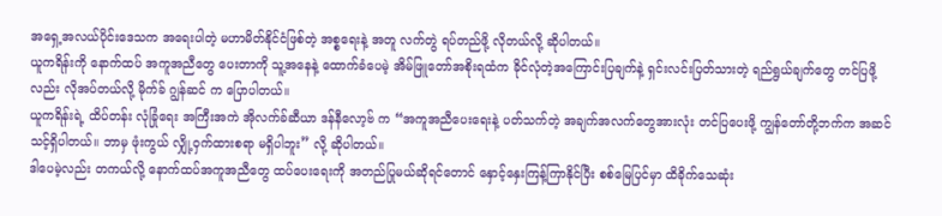အရှေ့အလယ်ပိုင်းဒေသက အရေးပါတဲ့ မဟာမိတ်နိုင်ငံဖြစ်တဲ့ အစ္စရေးနဲ့ အတူ လက်တွဲ ရပ်တည်ဖို့ လိုတယ်လို့ ဆိုပါတယ်။
ယူကရိန်းကို နောက်ထပ် အကူအညီတွေ ပေးတာကို သူ့အနေနဲ့ ထောက်ခံပေမဲ့ အိမ်ဖြူတော်အစိုးရထံက ခိုင်လုံတဲ့အကြောင်းပြချက်နဲ့ ရှင်းလင်းပြတ်သားတဲ့ ရည်ရွယ်ချက်တွေ တင်ပြဖို့လည်း လိုအပ်တယ်လို့ မိုက်ခ် ဂျွန်ဆင် က ပြောပါတယ်။
ယူကရိန်းရဲ့ ထိပ်တန်း လုံခြုံရေး အကြီးအကဲ အိုလက်ခ်ဆီယာ ဒန်နီလော့ဗ် က “အကူအညီပေးရေးနဲ့ ပတ်သက်တဲ့ အချက်အလက်တွေအားလုံး တင်ပြပေးဖို့ ကျွန်တော်တို့ဘက်က အဆင်သင့်ရှိပါတယ်။ ဘာမှ ဖုံးကွယ် လျှို့ဝှက်ထားစရာ မရှိပါဘူး” လို့ ဆိုပါတယ်။
ဒါပေမဲ့လည်း တကယ်လို့ နောက်ထပ်အကူအညီတွေ ထပ်ပေးရေးကို အတည်ပြုမယ်ဆိုရင်တောင် နှောင့်နှေးကြန့်ကြာနိုင်ပြီး စစ်မြေပြင်မှာ ထိခိုက်သေဆုံး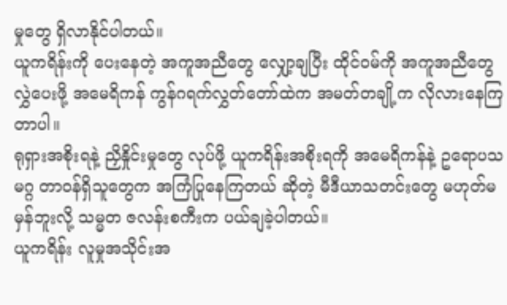မှုတွေ ရှိလာနိုင်ပါတယ်။
ယူကရိန်းကို ပေးနေတဲ့ အကူအညီတွေ လျှော့ချပြီး ထိုင်ဝမ်ကို အကူအညီတွေ လွှဲပေးဖို့ အမေရိကန် ကွန်ဂရက်လွှတ်တော်ထဲက အမတ်တချို့က လိုလားနေကြတာပါ။
ရုရှားအစိုးရနဲ့ ညှိနှိုင်းမှုတွေ လုပ်ဖို့ ယူကရိန်းအစိုးရကို အမေရိကန်နဲ့ ဥရောပသမဂ္ဂ တာဝန်ရှိသူတွေက အကြံပြုနေကြတယ် ဆိုတဲ့ မီဒီယာသတင်းတွေ မဟုတ်မမှန်ဘူးလို့ သမ္မတ ဇလန်းစကီးက ပယ်ချခဲ့ပါတယ်။
ယူကရိန်း လူမှုအသိုင်းအ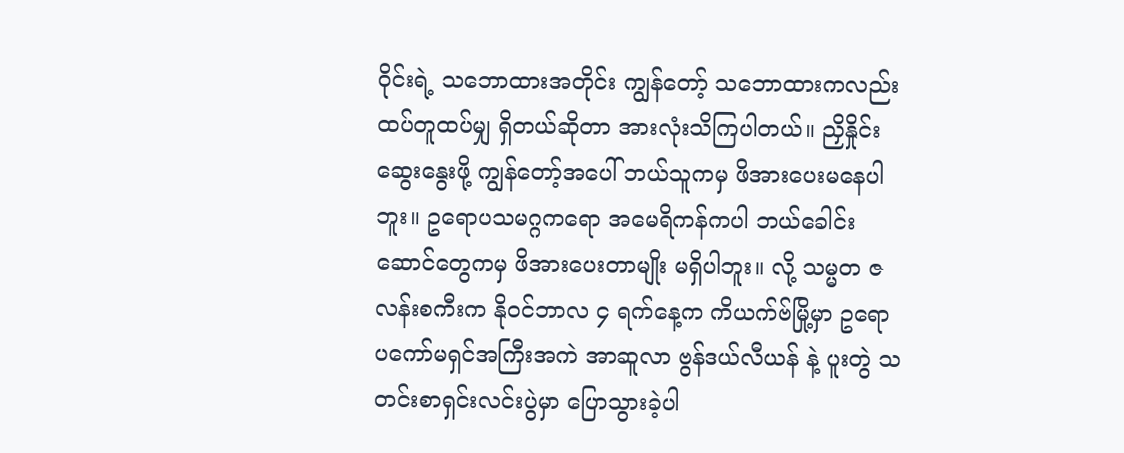ဝိုင်းရဲ့ သဘောထားအတိုင်း ကျွန်တော့် သဘောထားကလည်း ထပ်တူထပ်မျှ ရှိတယ်ဆိုတာ အားလုံးသိကြပါတယ်။ ညှိနှိုင်းဆွေးနွေးဖို့ ကျွန်တော့်အပေါ် ဘယ်သူကမှ ဖိအားပေးမနေပါဘူး။ ဥရောပသမဂ္ဂကရော အမေရိကန်ကပါ ဘယ်ခေါင်းဆောင်တွေကမှ ဖိအားပေးတာမျိုး မရှိပါဘူး။ လို့ သမ္မတ ဇလန်းစကီးက နိုဝင်ဘာလ ၄ ရက်နေ့က ကိယက်ဗ်မြို့မှာ ဥရောပကော်မရှင်အကြီးအကဲ အာဆူလာ ဗွန်ဒယ်လီယန် နဲ့ ပူးတွဲ သတင်းစာရှင်းလင်းပွဲမှာ ပြောသွားခဲ့ပါ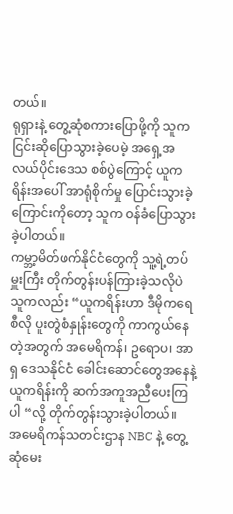တယ်။
ရုရှားနဲ့ တွေ့ဆုံစကားပြောဖို့ကို သူက ငြင်းဆိုပြောသွားခဲ့ပေမဲ့ အရှေ့အလယ်ပိုင်းဒေသ စစ်ပွဲကြောင့် ယူကရိန်းအပေါ် အာရုံစိုက်မှု ပြောင်းသွားခဲ့ကြောင်းကိုတော့ သူက ဝန်ခံပြောသွားခဲ့ပါတယ်။
ကမ္ဘာ့မိတ်ဖက်နိုင်ငံတွေကို သူ့ရဲ့တပ်မှူးကြီး တိုက်တွန်းပန်ကြားခဲ့သလိုပဲ သူကလည်း “ယူကရိန်းဟာ ဒီမိုကရေစီလို ပူးတွဲစံနှုန်းတွေကို ကာကွယ်နေတဲ့အတွက် အမေရိကန်၊ ဥရောပ၊ အာရှ ဒေသနိုင်ငံ ခေါင်းဆောင်တွေအနေနဲ့ ယူကရိန်းကို ဆက်အကူအညီပေးကြပါ “လို့ တိုက်တွန်းသွားခဲ့ပါတယ်။
အမေရိကန်သတင်းဌာန NBC နဲ့ တွေ့ဆုံမေး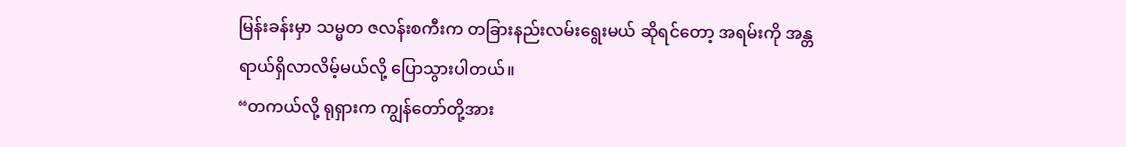မြန်းခန်းမှာ သမ္မတ ဇလန်းစကီးက တခြားနည်းလမ်းရွေးမယ် ဆိုရင်တော့ အရမ်းကို အန္တရာယ်ရှိလာလိမ့်မယ်လို့ ပြောသွားပါတယ်။
“တကယ်လို့ ရုရှားက ကျွန်တော်တို့အား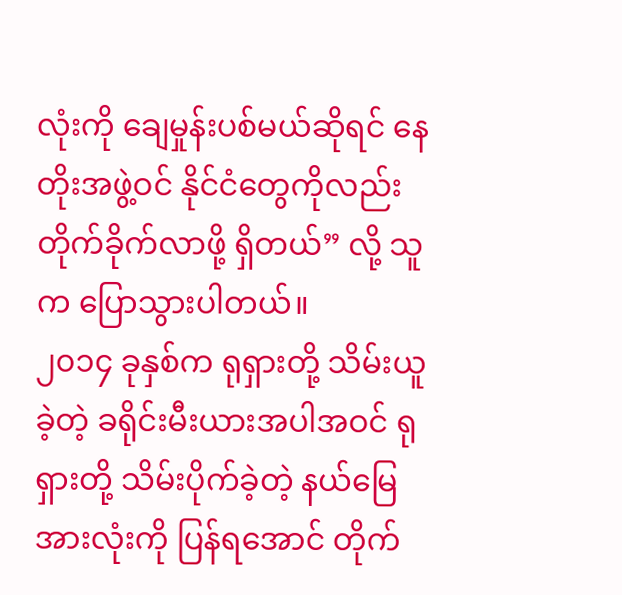လုံးကို ချေမှုန်းပစ်မယ်ဆိုရင် နေတိုးအဖွဲ့ဝင် နိုင်ငံတွေကိုလည်း တိုက်ခိုက်လာဖို့ ရှိတယ်” လို့ သူက ပြောသွားပါတယ်။
၂၀၁၄ ခုနှစ်က ရုရှားတို့ သိမ်းယူခဲ့တဲ့ ခရိုင်းမီးယားအပါအဝင် ရုရှားတို့ သိမ်းပိုက်ခဲ့တဲ့ နယ်မြေအားလုံးကို ပြန်ရအောင် တိုက်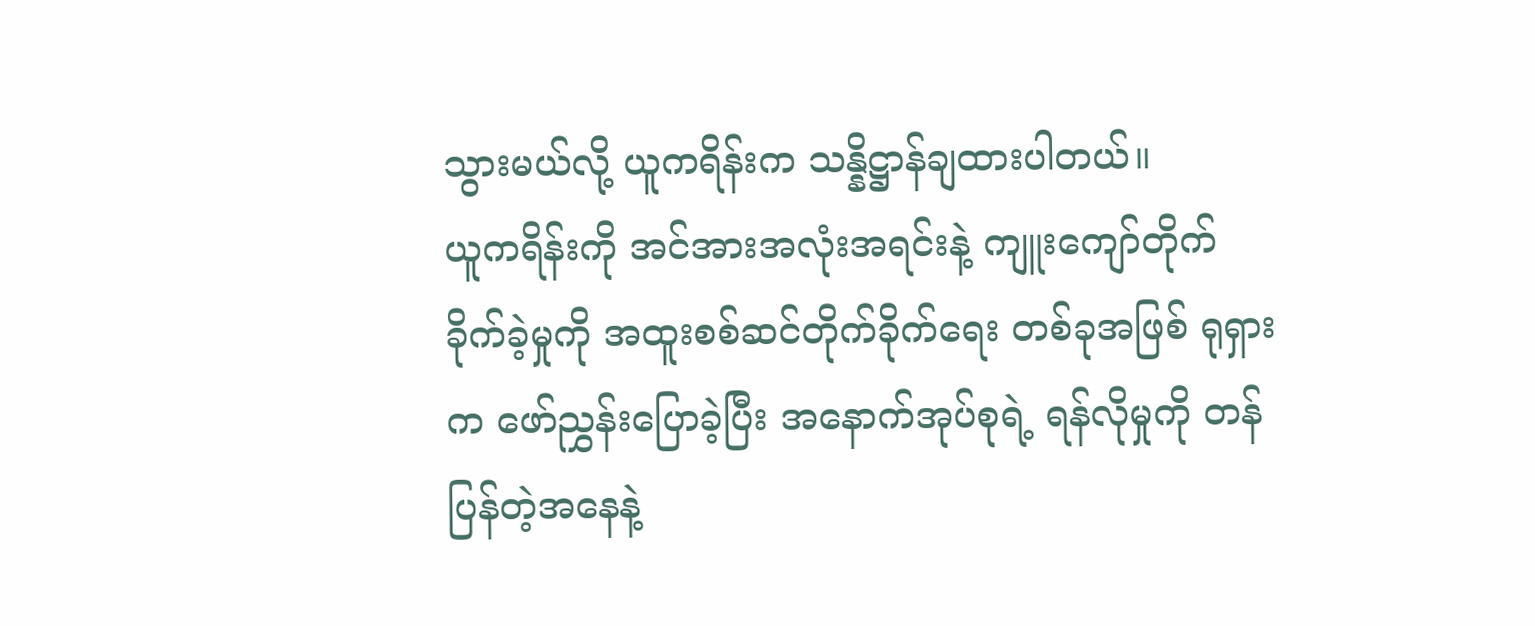သွားမယ်လို့ ယူကရိန်းက သန္နိဋ္ဌာန်ချထားပါတယ်။
ယူကရိန်းကို အင်အားအလုံးအရင်းနဲ့ ကျူးကျော်တိုက်ခိုက်ခဲ့မှုကို အထူးစစ်ဆင်တိုက်ခိုက်ရေး တစ်ခုအဖြစ် ရုရှားက ဖော်ညွှန်းပြောခဲ့ပြီး အနောက်အုပ်စုရဲ့ ရန်လိုမှုကို တန်ပြန်တဲ့အနေနဲ့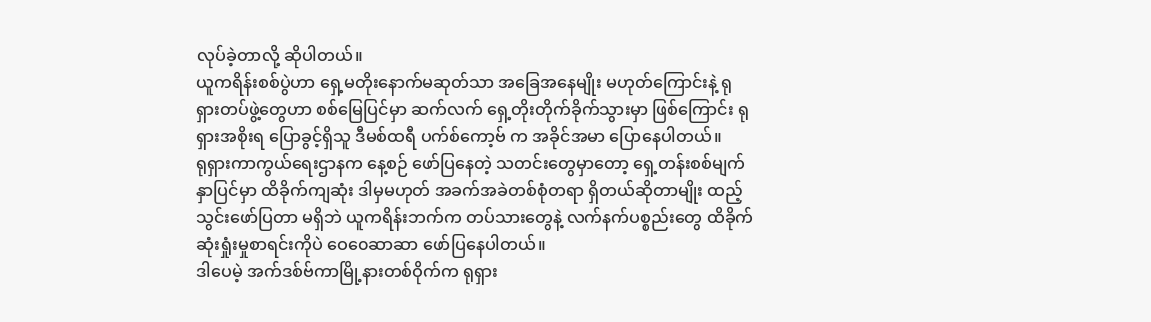လုပ်ခဲ့တာလို့ ဆိုပါတယ်။
ယူကရိန်းစစ်ပွဲဟာ ရှေ့မတိုးနောက်မဆုတ်သာ အခြေအနေမျိုး မဟုတ်ကြောင်းနဲ့ ရုရှားတပ်ဖွဲ့တွေဟာ စစ်မြေပြင်မှာ ဆက်လက် ရှေ့တိုးတိုက်ခိုက်သွားမှာ ဖြစ်ကြောင်း ရုရှားအစိုးရ ပြောခွင့်ရှိသူ ဒီမစ်ထရီ ပက်စ်ကော့ဗ် က အခိုင်အမာ ပြောနေပါတယ်။
ရုရှားကာကွယ်ရေးဌာနက နေ့စဉ် ဖော်ပြနေတဲ့ သတင်းတွေမှာတော့ ရှေ့တန်းစစ်မျက်နှာပြင်မှာ ထိခိုက်ကျဆုံး ဒါမှမဟုတ် အခက်အခဲတစ်စုံတရာ ရှိတယ်ဆိုတာမျိုး ထည့်သွင်းဖော်ပြတာ မရှိဘဲ ယူကရိန်းဘက်က တပ်သားတွေနဲ့ လက်နက်ပစ္စည်းတွေ ထိခိုက်ဆုံးရှုံးမှုစာရင်းကိုပဲ ဝေ၀ေဆာဆာ ဖော်ပြနေပါတယ်။
ဒါပေမဲ့ အက်ဒစ်ဗ်ကာမြို့နားတစ်ဝိုက်က ရုရှား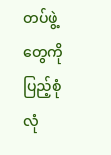တပ်ဖွဲ့တွေကို ပြည့်စုံလုံ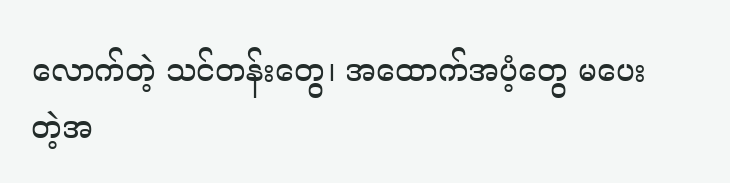လောက်တဲ့ သင်တန်းတွေ၊ အထောက်အပံ့တွေ မပေးတဲ့အ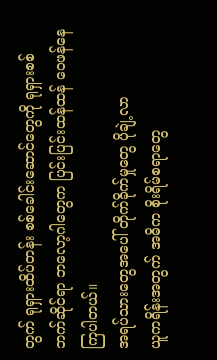တွက် ရုရှားထိပ်တန်း စစ်ခေါင်းဆောင်တွေကို ရုရှားစစ်ဘက်ဆိုင်ရာ ဘလော့ဂါတွေက ပြင်းပြင်းထန်ထန် ဝေဖန်နေကြပါတယ်။
အရပ်သားတွေအပေါ် တိုက်ခိုက်မှုတွေ ပိုချဲ့လာ
ယူကရိန်းအတွက် အဓိက စိုးရိမ်စရာတွေ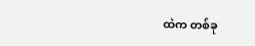ထဲက တစ်ခု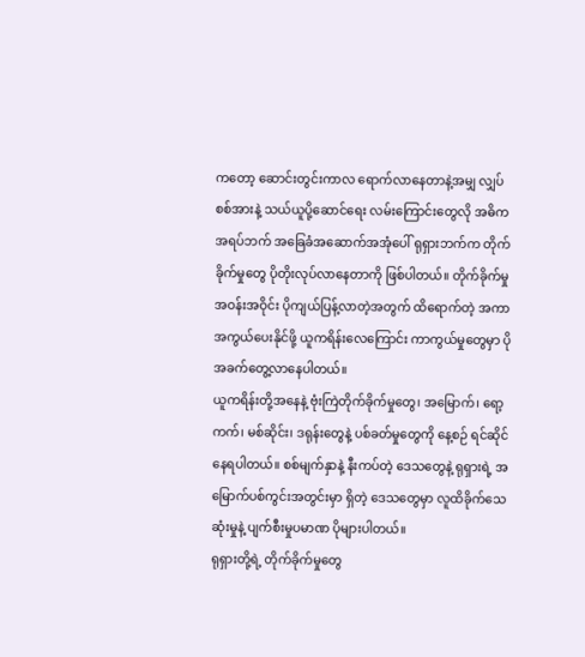ကတော့ ဆောင်းတွင်းကာလ ရောက်လာနေတာနဲ့အမျှ လျှပ်စစ်အားနဲ့ သယ်ယူပို့ဆောင်ရေး လမ်းကြောင်းတွေလို အဓိက အရပ်ဘက် အခြေခံအဆောက်အအုံပေါ် ရုရှားဘက်က တိုက်ခိုက်မှုတွေ ပိုတိုးလုပ်လာနေတာကို ဖြစ်ပါတယ်။ တိုက်ခိုက်မှု အဝန်းအဝိုင်း ပိုကျယ်ပြန့်လာတဲ့အတွက် ထိရောက်တဲ့ အကာအကွယ်ပေးနိုင်ဖို့ ယူကရိန်းလေကြောင်း ကာကွယ်မှုတွေမှာ ပိုအခက်တွေ့လာနေပါတယ်။
ယူကရိန်းတို့အနေနဲ့ ဗုံးကြဲတိုက်ခိုက်မှုတွေ၊ အမြောက်၊ ရော့ကက်၊ မစ်ဆိုင်း၊ ဒရုန်းတွေနဲ့ ပစ်ခတ်မှုတွေကို နေ့စဉ် ရင်ဆိုင်နေရပါတယ်။ စစ်မျက်နှာနဲ့ နီးကပ်တဲ့ ဒေသတွေနဲ့ ရုရှားရဲ့ အမြောက်ပစ်ကွင်းအတွင်းမှာ ရှိတဲ့ ဒေသတွေမှာ လူထိခိုက်သေဆုံးမှုနဲ့ ပျက်စီးမှုပမာဏ ပိုများပါတယ်။
ရုရှားတို့ရဲ့ တိုက်ခိုက်မှုတွေ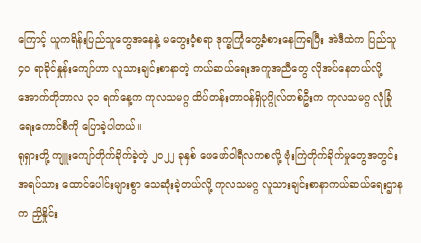ကြောင့် ယူကရိန်းပြည်သူတွေအနေနဲ့ မတွေးဝံ့စရာ ဒုက္ခကြုံတွေ့ခံစားနေကြရပြီး အဲဒီထဲက ပြည်သူ ၄၀ ရာခိုင်နှုန်းကျော်ဟာ လူသားချင်းစာနာတဲ့ ကယ်ဆယ်ရေးအကူအညီတွေ လိုအပ်နေတယ်လို့ အောက်တိုဘာလ ၃၁ ရက်နေ့က ကုလသမဂ္ဂ ထိပ်တန်းတာဝန်ရှိပုဂ္ဂိုလ်တစ်ဦးက ကုလသမဂ္ဂ လုံခြုံရေးကောင်စီကို ပြောခဲ့ပါတယ်။
ရုရှားတို့ ကျူးကျော်တိုက်ခိုက်ခဲ့တဲ့ ၂၀၂၂ ခုနှစ် ဖေဖော်ဝါရီလကစလို့ ဗုံးကြဲတိုက်ခိုက်မှုတွေအတွင်း အရပ်သား ထောင်ပေါင်းများစွာ သေဆုံးခဲ့တယ်လို့ ကုလသမဂ္ဂ လူသားချင်းစာနာကယ်ဆယ်ရေးဌာနက ညှိနှိုင်း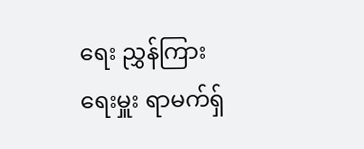ရေး ညွှန်ကြားရေးမှူး ရာမက်ရှ်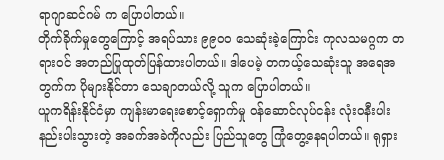ရာဂျာဆင်ဂမ် က ပြောပါတယ်။
တိုက်ခိုက်မှုတွေကြောင့် အရပ်သား ၉၉၀၀ သေဆုံးခဲ့ကြောင်း ကုလသမဂ္ဂက တရားဝင် အတည်ပြုထုတ်ပြန်ထားပါတယ်။ ဒါပေမဲ့ တကယ့်သေဆုံးသူ အရေအတွက်က ပိုများနိုင်တာ သေချာတယ်လို့ သူက ပြောပါတယ်။
ယူကရိန်းနိုင်ငံမှာ ကျန်းမာရေးစောင့်ရှောက်မှု ဝန်ဆောင်လုပ်ငန်း လုံးဝနီးပါး နည်းပါးသွားတဲ့ အခက်အခဲကိုလည်း ပြည်သူတွေ ကြုံတွေ့နေရပါတယ်။ ရုရှား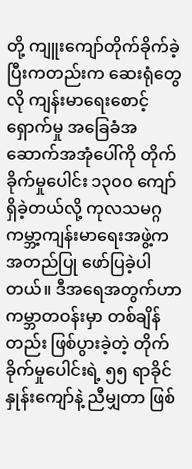တို့ ကျူးကျော်တိုက်ခိုက်ခဲ့ပြီးကတည်းက ဆေးရုံတွေလို ကျန်းမာရေးစောင့်ရှောက်မှု အခြေခံအဆောက်အအုံပေါ်ကို တိုက်ခိုက်မှုပေါင်း ၁၃၀၀ ကျော် ရှိခဲ့တယ်လို့ ကုလသမဂ္ဂ ကမ္ဘာ့ကျန်းမာရေးအဖွဲ့က အတည်ပြု ဖော်ပြခဲ့ပါတယ်။ ဒီအရေအတွက်ဟာ ကမ္ဘာတဝန်းမှာ တစ်ချိန်တည်း ဖြစ်ပွားခဲ့တဲ့ တိုက်ခိုက်မှုပေါင်းရဲ့ ၅၅ ရာခိုင်နှုန်းကျော်နဲ့ ညီမျှတာ ဖြစ်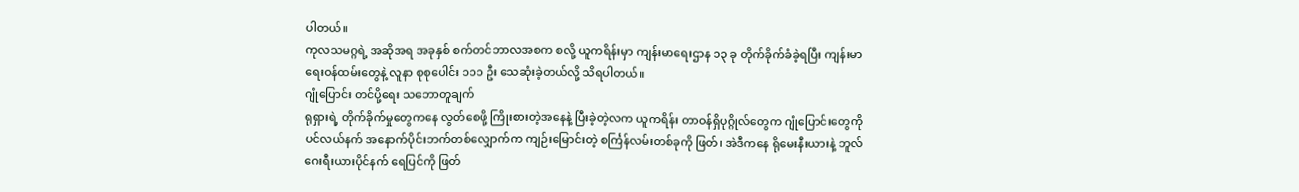ပါတယ်။
ကုလသမဂ္ဂရဲ့ အဆိုအရ အခုနှစ် စက်တင်ဘာလအစက စလို့ ယူကရိန်းမှာ ကျန်းမာရေးဌာန ၁၃ ခု တိုက်ခိုက်ခံခဲ့ရပြီး ကျန်းမာရေးဝန်ထမ်းတွေနဲ့ လူနာ စုစုပေါင်း ၁၁၁ ဦး သေဆုံးခဲ့တယ်လို့ သိရပါတယ်။
ဂျုံပြောင်း တင်ပို့ရေး သဘောတူချက်
ရုရှားရဲ့ တိုက်ခိုက်မှုတွေကနေ လွတ်စေဖို့ ကြိုးစားတဲ့အနေနဲ့ ပြီးခဲ့တဲ့လက ယူကရိန်း တာဝန်ရှိပုဂ္ဂိုလ်တွေက ဂျုံပြောင်းတွေကို ပင်လယ်နက် အနောက်ပိုင်းဘက်တစ်လျှောက်က ကျဉ်းမြောင်းတဲ့ စင်္ကြန်လမ်းတစ်ခုကို ဖြတ်၊ အဲဒီကနေ ရိုမေးနီးယားနဲ့ ဘူလ်ဂေးရီးယားပိုင်နက် ရေပြင်ကို ဖြတ်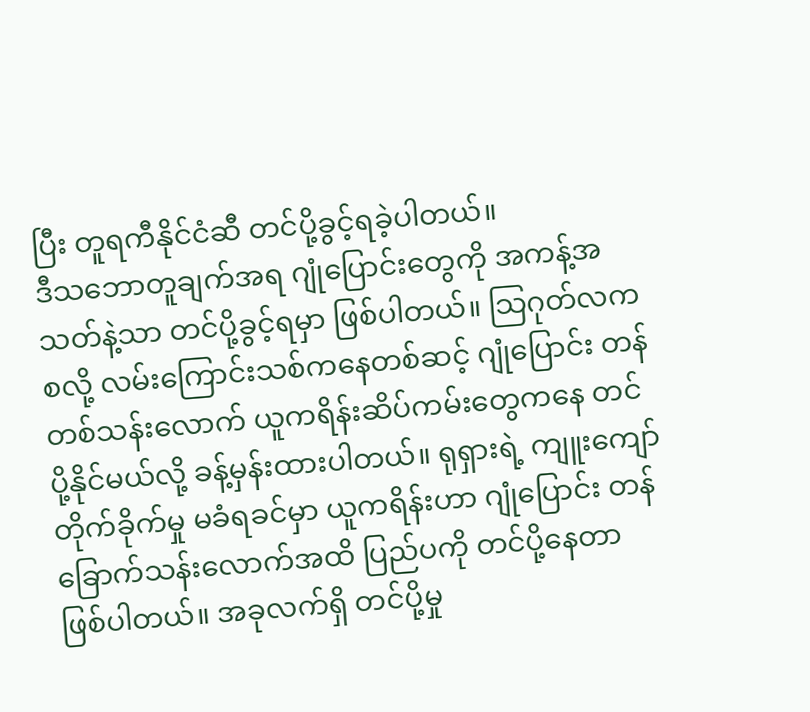ပြီး တူရကီနိုင်ငံဆီ တင်ပို့ခွင့်ရခဲ့ပါတယ်။
ဒီသဘောတူချက်အရ ဂျုံပြောင်းတွေကို အကန့်အသတ်နဲ့သာ တင်ပို့ခွင့်ရမှာ ဖြစ်ပါတယ်။ သြဂုတ်လကစလို့ လမ်းကြောင်းသစ်ကနေတစ်ဆင့် ဂျုံပြောင်း တန်တစ်သန်းလောက် ယူကရိန်းဆိပ်ကမ်းတွေကနေ တင်ပို့နိုင်မယ်လို့ ခန့်မှန်းထားပါတယ်။ ရုရှားရဲ့ ကျူးကျော်တိုက်ခိုက်မှု မခံရခင်မှာ ယူကရိန်းဟာ ဂျုံပြောင်း တန် ခြောက်သန်းလောက်အထိ ပြည်ပကို တင်ပို့နေတာ ဖြစ်ပါတယ်။ အခုလက်ရှိ တင်ပို့မှု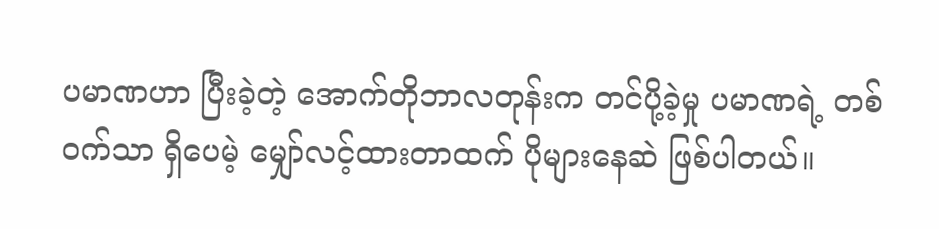ပမာဏဟာ ပြီးခဲ့တဲ့ အောက်တိုဘာလတုန်းက တင်ပို့ခဲ့မှု ပမာဏရဲ့ တစ်ဝက်သာ ရှိပေမဲ့ မျှော်လင့်ထားတာထက် ပိုများနေဆဲ ဖြစ်ပါတယ်။